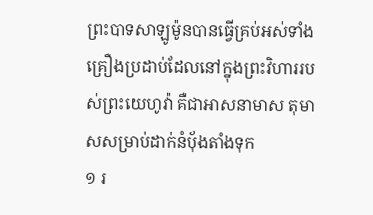ព្រះបាទសាឡូម៉ូនបានធ្វើគ្រប់អស់ទាំងគ្រឿងប្រដាប់ដែលនៅក្នុងព្រះវិហាររបស់ព្រះយេហូវ៉ា គឺជាអាសនាមាស តុមាសសម្រាប់ដាក់នំបុ័ងតាំងទុក
១ រ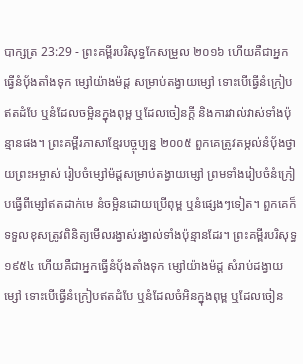បាក្សត្រ 23:29 - ព្រះគម្ពីរបរិសុទ្ធកែសម្រួល ២០១៦ ហើយគឺជាអ្នកធ្វើនំបុ័ងតាំងទុក ម្សៅយ៉ាងម៉ដ្ត សម្រាប់តង្វាយម្សៅ ទោះបើធ្វើនំក្រៀបឥតដំបែ ឬនំដែលចម្អិនក្នុងពុម្ព ឬដែលចៀនក្តី និងការវាល់វាស់ទាំងប៉ុន្មានផង។ ព្រះគម្ពីរភាសាខ្មែរបច្ចុប្បន្ន ២០០៥ ពួកគេត្រូវតម្កល់នំបុ័ងថ្វាយព្រះអម្ចាស់ រៀបចំម្សៅម៉ដ្ដសម្រាប់តង្វាយម្សៅ ព្រមទាំងរៀបចំនំក្រៀបធ្វើពីម្សៅឥតដាក់មេ នំចម្អិនដោយប្រើពុម្ព ឬនំផ្សេងៗទៀត។ ពួកគេក៏ទទួលខុសត្រូវពិនិត្យមើលរង្វាស់រង្វាល់ទាំងប៉ុន្មានដែរ។ ព្រះគម្ពីរបរិសុទ្ធ ១៩៥៤ ហើយគឺជាអ្នកធ្វើនំបុ័ងតាំងទុក ម្សៅយ៉ាងម៉ដ្ត សំរាប់ដង្វាយម្សៅ ទោះបើធ្វើនំក្រៀបឥតដំបែ ឬនំដែលចំអិនក្នុងពុម្ព ឬដែលចៀន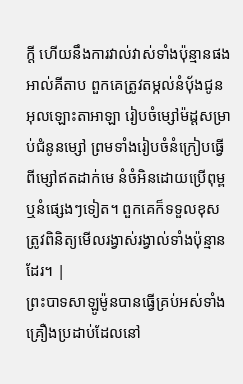ក្តី ហើយនឹងការវាល់វាស់ទាំងប៉ុន្មានផង អាល់គីតាប ពួកគេត្រូវតម្កល់នំបុ័ងជូនអុលឡោះតាអាឡា រៀបចំម្សៅម៉ដ្តសម្រាប់ជំនូនម្សៅ ព្រមទាំងរៀបចំនំក្រៀបធ្វើពីម្សៅឥតដាក់មេ នំចំអិនដោយប្រើពុម្ព ឬនំផ្សេងៗទៀត។ ពួកគេក៏ទទួលខុសត្រូវពិនិត្យមើលរង្វាស់រង្វាល់ទាំងប៉ុន្មានដែរ។ |
ព្រះបាទសាឡូម៉ូនបានធ្វើគ្រប់អស់ទាំងគ្រឿងប្រដាប់ដែលនៅ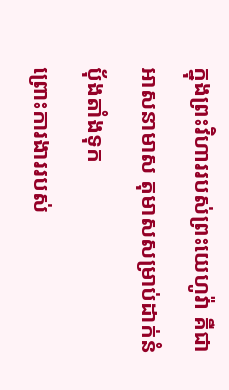ក្នុងព្រះវិហាររបស់ព្រះយេហូវ៉ា គឺជាអាសនាមាស តុមាសសម្រាប់ដាក់នំបុ័ងតាំងទុក
ព្រោះការងាររបស់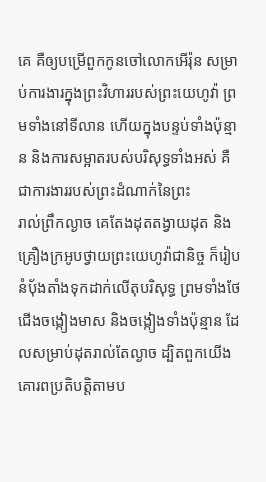គេ គឺឲ្យបម្រើពួកកូនចៅលោកអើរ៉ុន សម្រាប់ការងារក្នុងព្រះវិហាររបស់ព្រះយេហូវ៉ា ព្រមទាំងនៅទីលាន ហើយក្នុងបន្ទប់ទាំងប៉ុន្មាន និងការសម្អាតរបស់បរិសុទ្ធទាំងអស់ គឺជាការងាររបស់ព្រះដំណាក់នៃព្រះ
រាល់ព្រឹកល្ងាច គេតែងដុតតង្វាយដុត និងគ្រឿងក្រអូបថ្វាយព្រះយេហូវ៉ាជានិច្ច ក៏រៀបនំបុ័ងតាំងទុកដាក់លើតុបរិសុទ្ធ ព្រមទាំងថែជើងចង្កៀងមាស និងចង្កៀងទាំងប៉ុន្មាន ដែលសម្រាប់ដុតរាល់តែល្ងាច ដ្បិតពួកយើងគោរពប្រតិបត្តិតាមប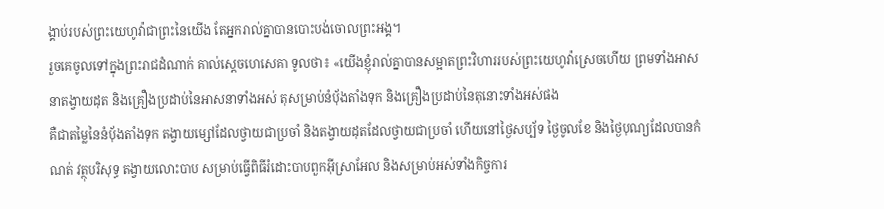ង្គាប់របស់ព្រះយេហូវ៉ាជាព្រះនៃយើង តែអ្នករាល់គ្នាបានបោះបង់ចោលព្រះអង្គ។
រួចគេចូលទៅក្នុងព្រះរាជដំណាក់ គាល់ស្តេចហេសេគា ទូលថា៖ «យើងខ្ញុំរាល់គ្នាបានសម្អាតព្រះវិហាររបស់ព្រះយេហូវ៉ាស្រេចហើយ ព្រមទាំងអាសនាតង្វាយដុត និងគ្រឿងប្រដាប់នៃអាសនាទាំងអស់ តុសម្រាប់នំបុ័ងតាំងទុក និងគ្រឿងប្រដាប់នៃតុនោះទាំងអស់ផង
គឺជាតម្លៃនៃនំបុ័ងតាំងទុក តង្វាយម្សៅដែលថ្វាយជាប្រចាំ និងតង្វាយដុតដែលថ្វាយជាប្រចាំ ហើយនៅថ្ងៃសប្ប័ទ ថ្ងៃចូលខែ និងថ្ងៃបុណ្យដែលបានកំណត់ វត្ថុបរិសុទ្ធ តង្វាយលោះបាប សម្រាប់ធ្វើពិធីរំដោះបាបពួកអ៊ីស្រាអែល និងសម្រាប់អស់ទាំងកិច្ចការ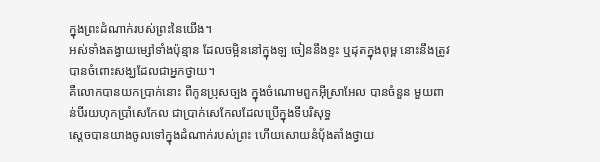ក្នុងព្រះដំណាក់របស់ព្រះនៃយើង។
អស់ទាំងតង្វាយម្សៅទាំងប៉ុន្មាន ដែលចម្អិននៅក្នុងឡ ចៀននឹងខ្ទះ ឬដុតក្នុងពុម្ព នោះនឹងត្រូវបានចំពោះសង្ឃដែលជាអ្នកថ្វាយ។
គឺលោកបានយកប្រាក់នោះ ពីកូនប្រុសច្បង ក្នុងចំណោមពួកអ៊ីស្រាអែល បានចំនួន មួយពាន់បីរយហុកប្រាំសេកែល ជាប្រាក់សេកែលដែលប្រើក្នុងទីបរិសុទ្ធ
ស្ដេចបានយាងចូលទៅក្នុងដំណាក់របស់ព្រះ ហើយសោយនំបុ័ងតាំងថ្វាយ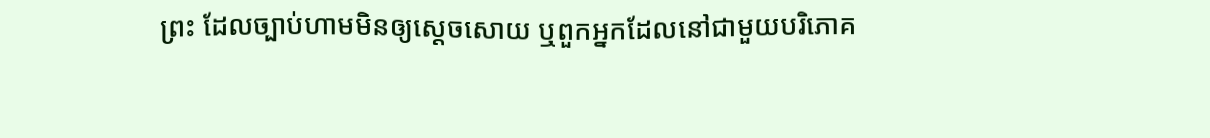ព្រះ ដែលច្បាប់ហាមមិនឲ្យស្ដេចសោយ ឬពួកអ្នកដែលនៅជាមួយបរិភោគ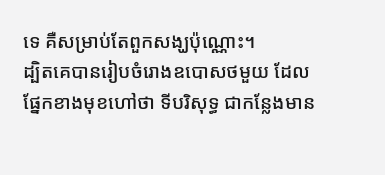ទេ គឺសម្រាប់តែពួកសង្ឃប៉ុណ្ណោះ។
ដ្បិតគេបានរៀបចំរោងឧបោសថមួយ ដែលផ្នែកខាងមុខហៅថា ទីបរិសុទ្ធ ជាកន្លែងមាន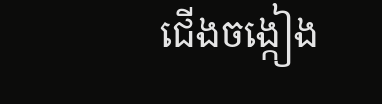ជើងចង្កៀង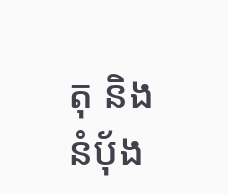តុ និងនំបុ័ង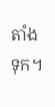តាំងទុក។